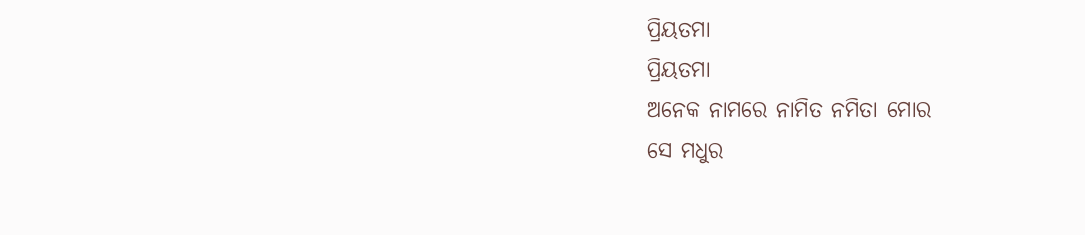ପ୍ରିୟତମା
ପ୍ରିୟତମା
ଅନେକ ନାମରେ ନାମିତ ନମିତା ମୋର
ସେ ମଧୁର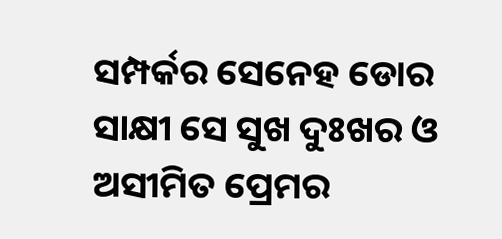ସମ୍ପର୍କର ସେନେହ ଡୋର
ସାକ୍ଷୀ ସେ ସୁଖ ଦୁଃଖର ଓ ଅସୀମିତ ପ୍ରେମର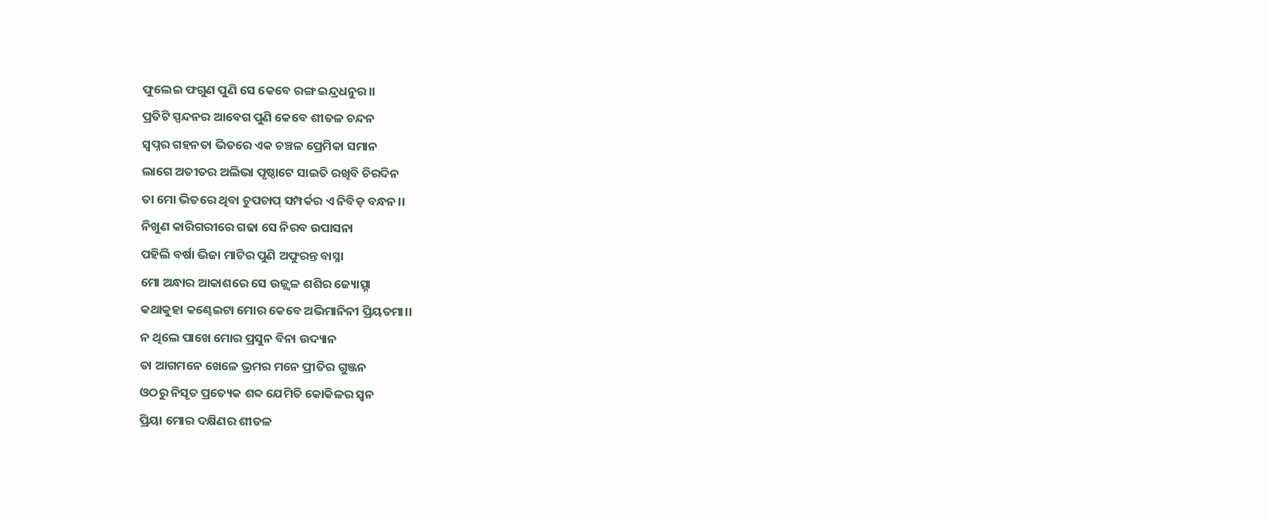ଫୁଲେଇ ଫଗୁଣ ପୁଣି ସେ କେବେ ରଙ୍ଗ ଇନ୍ଦ୍ରଧନୁର।।
ପ୍ରତିଟି ସ୍ପନ୍ଦନର ଆବେଗ ପୁଣି କେବେ ଶୀତଳ ଚନ୍ଦନ
ସ୍ୱପ୍ନର ଗହନତା ଭିତରେ ଏକ ଚଞ୍ଚଳ ପ୍ରେମିକା ସମାନ
ଲାଗେ ଅତୀତର ଅଲିଭା ପୃଷ୍ଠାଟେ ସାଇତି ରଖିବି ଚିରଦିନ
ତା ମୋ ଭିତରେ ଥିବା ଚୁପଚାପ୍ ସମ୍ପର୍କର ଏ ନିବିଡ଼ ବନ୍ଧନ।।
ନିଖୁଣ କାରିଗରୀରେ ଗଢା ସେ ନିରବ ଉପାସନା
ପହିଲି ବର୍ଷା ଭିଜା ମାଟିର ପୁଣି ଅଫୁରନ୍ତ ବାସ୍ନା
ମୋ ଅନ୍ଧାର ଆକାଶରେ ସେ ଉଜ୍ଜ୍ୱଳ ଶଶିର ଜ୍ୟୋତ୍ସ୍ନା
କଥାକୁହା କଣ୍ଢେଇଟା ମୋର କେବେ ଅଭିମାନିନୀ ପ୍ରିୟତମା।।
ନ ଥିଲେ ପାଖେ ମୋର ପ୍ରସୁନ ବିନା ଉଦ୍ୟାନ
ତା ଆଗମନେ ଖେଳେ ଭ୍ରମର ମନେ ପ୍ରୀତିର ଗୁଞ୍ଜନ
ଓଠରୁ ନିସୃତ ପ୍ରତ୍ୟେକ ଶବ୍ଦ ଯେମିତି କୋକିଳର ସ୍ଵନ
ପ୍ରିୟା ମୋର ଦକ୍ଷିଣର ଶୀତଳ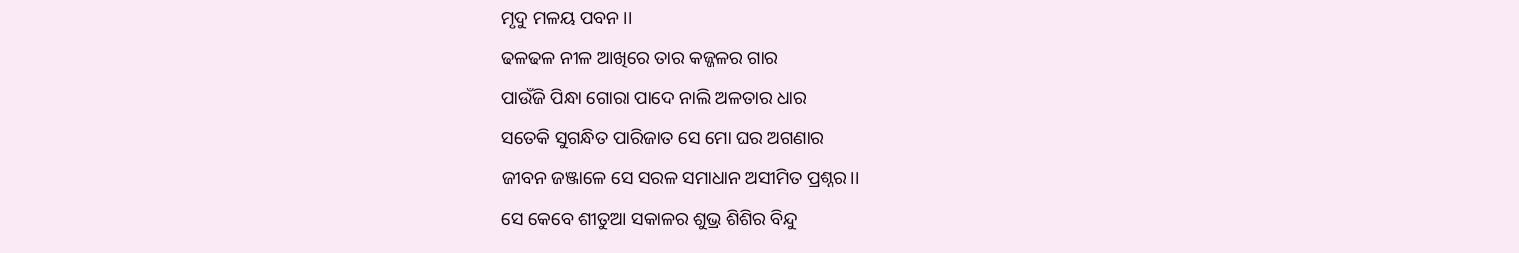ମୃଦୁ ମଳୟ ପବନ ।।
ଢଳଢଳ ନୀଳ ଆଖିରେ ତାର କଜ୍ଜଳର ଗାର
ପାଉଁଜି ପିନ୍ଧା ଗୋରା ପାଦେ ନାଲି ଅଳତାର ଧାର
ସତେକି ସୁଗନ୍ଧିତ ପାରିଜାତ ସେ ମୋ ଘର ଅଗଣାର
ଜୀବନ ଜଞ୍ଜାଳେ ସେ ସରଳ ସମାଧାନ ଅସୀମିତ ପ୍ରଶ୍ନର।।
ସେ କେବେ ଶୀତୁଆ ସକାଳର ଶୁଭ୍ର ଶିଶିର ବିନ୍ଦୁ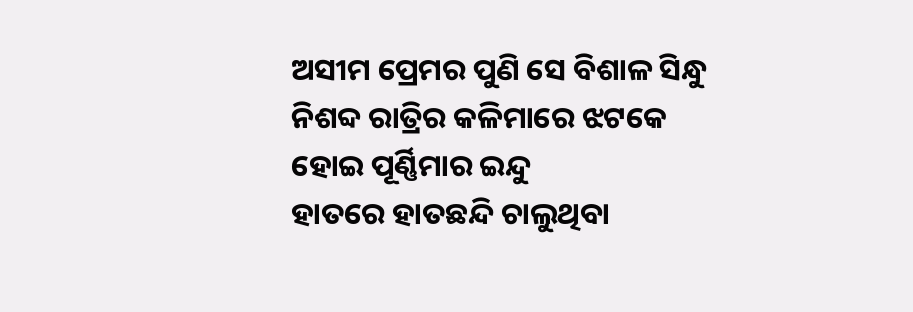ଅସୀମ ପ୍ରେମର ପୁଣି ସେ ବିଶାଳ ସିନ୍ଧୁ
ନିଶବ୍ଦ ରାତ୍ରିର କଳିମାରେ ଝଟକେ ହୋଇ ପୂର୍ଣ୍ଣିମାର ଇନ୍ଦୁ
ହାତରେ ହାତଛନ୍ଦି ଚାଲୁଥିବା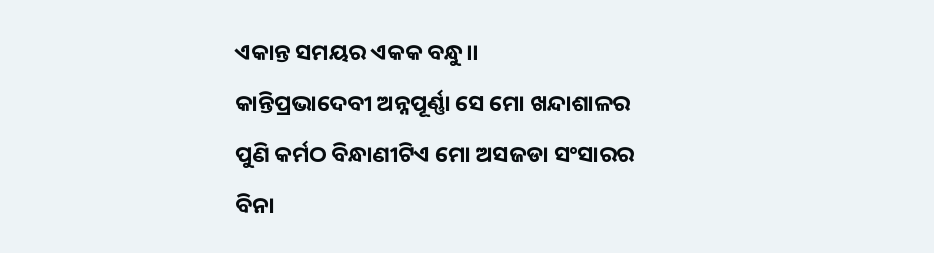ଏକାନ୍ତ ସମୟର ଏକକ ବନ୍ଧୁ।।
କାନ୍ତିପ୍ରଭାଦେବୀ ଅନ୍ନପୂର୍ଣ୍ଣା ସେ ମୋ ଖନ୍ଦାଶାଳର
ପୁଣି କର୍ମଠ ବିନ୍ଧାଣୀଟିଏ ମୋ ଅସଜଡା ସଂସାରର
ବିନା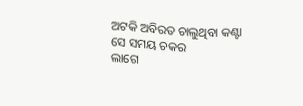ଅଟକି ଅବିରତ ଚାଲୁଥିବା କଣ୍ଟା ସେ ସମୟ ଚକର
ଲାଗେ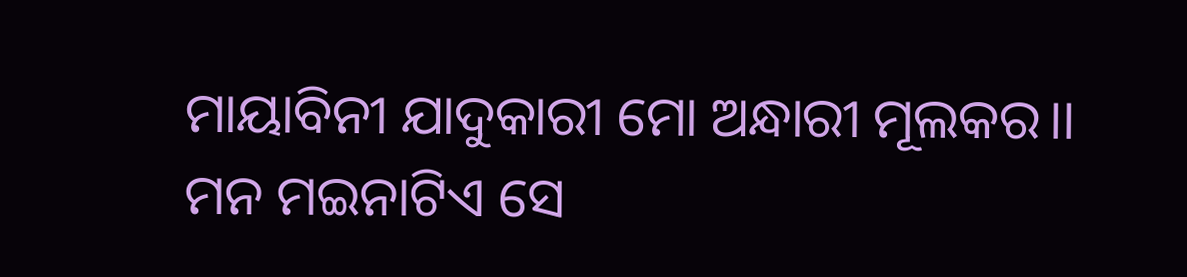ମାୟାବିନୀ ଯାଦୁକାରୀ ମୋ ଅନ୍ଧାରୀ ମୂଲକର।।
ମନ ମଇନାଟିଏ ସେ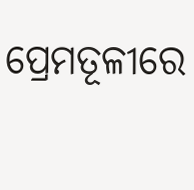ପ୍ରେମତୂଳୀରେ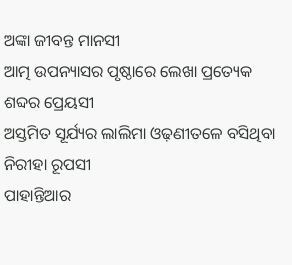ଅଙ୍କା ଜୀବନ୍ତ ମାନସୀ
ଆତ୍ମ ଉପନ୍ୟାସର ପୃଷ୍ଠାରେ ଲେଖା ପ୍ରତ୍ୟେକ ଶବ୍ଦର ପ୍ରେୟସୀ
ଅସ୍ତମିତ ସୂର୍ଯ୍ୟର ଲାଲିମା ଓଢ଼ଣୀତଳେ ବସିଥିବା ନିରୀହା ରୂପସୀ
ପାହାନ୍ତିଆର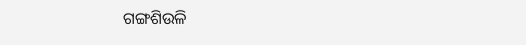ଗଙ୍ଗଶିଉଳି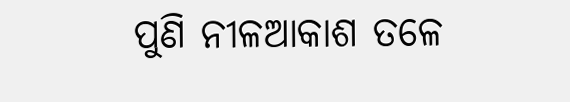ପୁଣି ନୀଳଆକାଶ ତଳେ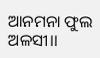ଆନମନା ଫୁଲ ଅଳସୀ।।